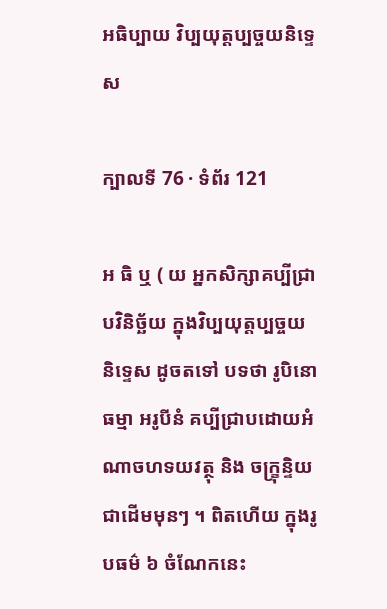អធិប្បាយ វិប្បយុត្តប្បច្ចយនិទ្ទេស

ក្បាលទី 76 · ទំព័រ 121

អ ធិ ឬ ( យ អ្នកសិក្សាគប្បីជ្រាបវិនិច្ឆ័យ ក្នុងវិប្បយុត្តប្បច្ចយនិទ្ទេស ដូចតទៅ បទថា រូបិនោ ធម្មា អរូបីនំ គប្បីជ្រាបដោយអំណាចហទយវត្ថុ និង ចក្ខ្រុន្ទិយជាដើមមុនៗ ។ ពិតហើយ ក្នុងរូបធម៌ ៦ ចំណែកនេះ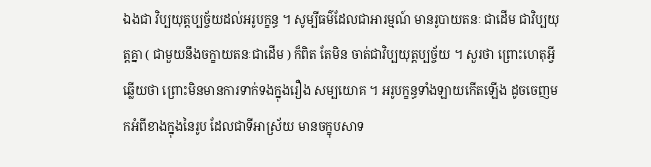ឯងជា វិប្បយុត្តប្បច្ច័យដល់អរូបក្ខន្ធ ។ សូម្បីធម៌ដែលជាអារម្មណ៍ មានរូបាយតនៈ ជាដើម ជាវិប្បយុត្តគ្នា ( ជាមួយនឹងចក្ខាយតនៈជាដើម ) ក៏ពិត តែមិន ចាត់ជាវិប្បយុត្តប្បច្ច័យ ។ សួរថា ព្រោះហេតុអ្វី ឆ្លើយថា ព្រោះមិនមានការទាក់ទងក្នុងរឿង សម្បយោគ ។ អរូបក្ខន្ធទាំងឡាយកើតឡើង ដូចចេញមកអំពីខាងក្នុងនៃរូប ដែលជាទីអាស្រ័យ មានចក្ខុបសាទ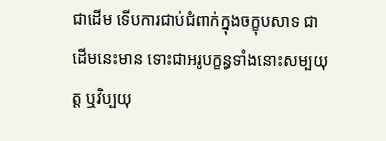ជាដើម ទើបការជាប់ជំពាក់ក្នុងចក្ខុបសាទ ជាដើមនេះមាន ទោះជាអរូបក្ខន្ធទាំងនោះសម្បយុត្ត ឬវិប្បយុ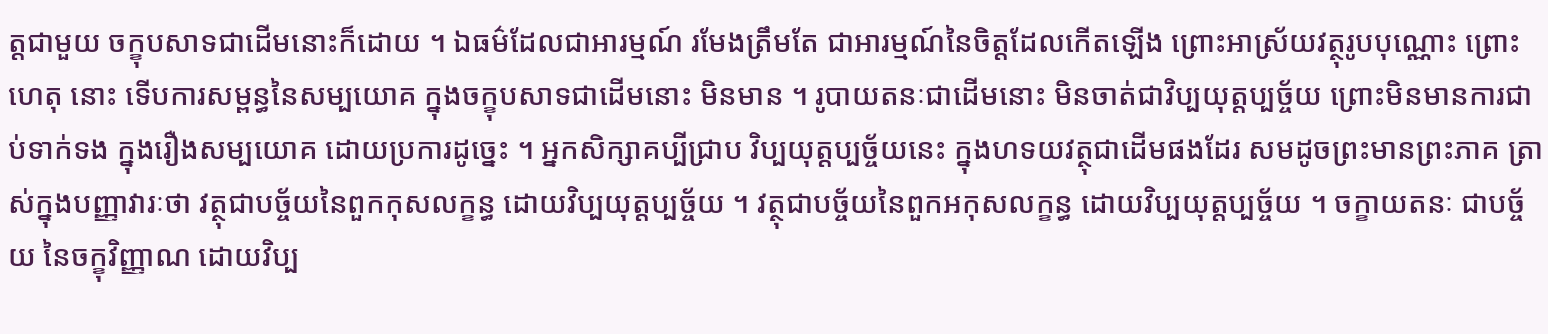ត្តជាមួយ ចក្ខុបសាទជាដើមនោះក៏ដោយ ។ ឯធម៌ដែលជាអារម្មណ៍ រមែងត្រឹមតែ ជាអារម្មណ៍នៃចិត្តដែលកើតឡើង ព្រោះអាស្រ័យវត្ថុរូបបុណ្ណោះ ព្រោះហេតុ នោះ ទើបការសម្ពន្ធនៃសម្បយោគ ក្នុងចក្ខុបសាទជាដើមនោះ មិនមាន ។ រូបាយតនៈជាដើមនោះ មិនចាត់ជាវិប្បយុត្តប្បច្ច័យ ព្រោះមិនមានការជាប់ទាក់ទង ក្នុងរឿងសម្បយោគ ដោយប្រការដូច្នេះ ។ អ្នកសិក្សាគប្បីជ្រាប វិប្បយុត្តប្បច្ច័យនេះ ក្នុងហទយវត្ថុជាដើមផងដែរ សមដូចព្រះមានព្រះភាគ ត្រាស់ក្នុងបញ្ញាវារៈថា វត្ថុជាបច្ច័យនៃពួកកុសលក្ខន្ធ ដោយវិប្បយុត្តប្បច្ច័យ ។ វត្ថុជាបច្ច័យនៃពួកអកុសលក្ខន្ធ ដោយវិប្បយុត្តប្បច្ច័យ ។ ចក្ខាយតនៈ ជាបច្ច័យ នៃចក្ខុវិញ្ញាណ ដោយវិប្ប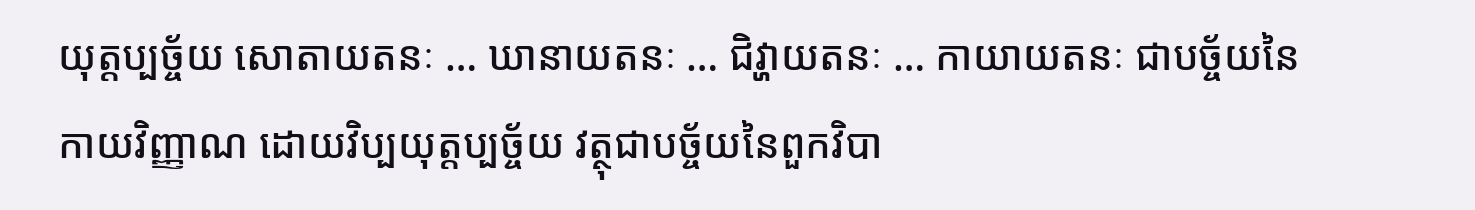យុត្តប្បច្ច័យ សោតាយតនៈ … ឃានាយតនៈ … ជិវ្ហាយតនៈ … កាយាយតនៈ ជាបច្ច័យនៃកាយវិញ្ញាណ ដោយវិប្បយុត្តប្បច្ច័យ វត្ថុជាបច្ច័យនៃពួកវិបា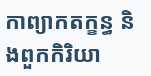កាព្យាកតក្ខន្ធ និងពួកកិរិយា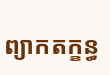ព្យាកតក្ខន្ធ